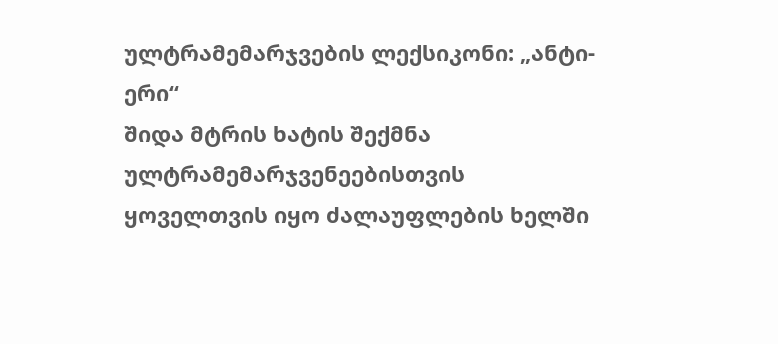ულტრამემარჯვების ლექსიკონი: „ანტი-ერი“
შიდა მტრის ხატის შექმნა ულტრამემარჯვენეებისთვის ყოველთვის იყო ძალაუფლების ხელში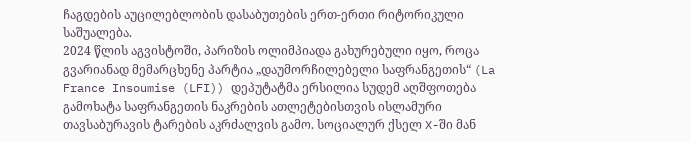ჩაგდების აუცილებლობის დასაბუთების ერთ-ერთი რიტორიკული საშუალება.
2024 წლის აგვისტოში, პარიზის ოლიმპიადა გახურებული იყო, როცა გვარიანად მემარცხენე პარტია „დაუმორჩილებელი საფრანგეთის“ (La France Insoumise (LFI)) დეპუტატმა ერსილია სუდემ აღშფოთება გამოხატა საფრანგეთის ნაკრების ათლეტებისთვის ისლამური თავსაბურავის ტარების აკრძალვის გამო. სოციალურ ქსელ X-ში მან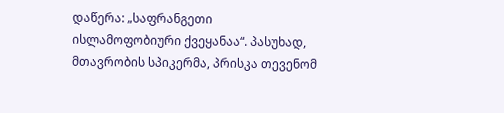დაწერა: „საფრანგეთი ისლამოფობიური ქვეყანაა“. პასუხად, მთავრობის სპიკერმა, პრისკა თევენომ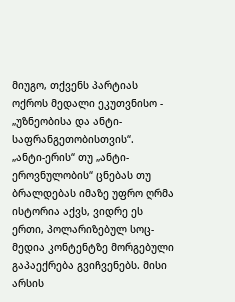მიუგო, თქვენს პარტიას ოქროს მედალი ეკუთვნისო - „უზნეობისა და ანტი-საფრანგეთობისთვის“.
„ანტი-ერის“ თუ „ანტი-ეროვნულობის“ ცნებას თუ ბრალდებას იმაზე უფრო ღრმა ისტორია აქვს, ვიდრე ეს ერთი, პოლარიზებულ სოც-მედია კონტენტზე მორგებული გაპაექრება გვიჩვენებს. მისი არსის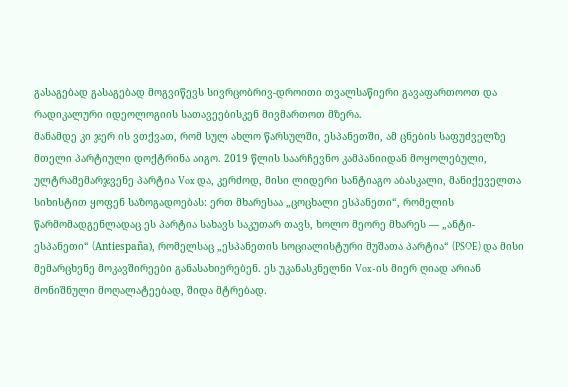გასაგებად გასაგებად მოგვიწევს სივრცობრივ-დროითი თვალსაწიერი გავაფართოოთ და რადიკალური იდეოლოგიის სათავეებისკენ მივმართოთ მზერა.
მანამდე კი ჯერ ის ვთქვათ, რომ სულ ახლო წარსულში, ესპანეთში, ამ ცნების საფუძველზე მთელი პარტიული დოქტრინა აიგო. 2019 წლის საარჩევნო კამპანიიდან მოყოლებული, ულტრამემარჯვენე პარტია Vox და, კერძოდ, მისი ლიდერი სანტიაგო აბასკალი, მანიქეველთა სიხისტით ყოფენ საზოგადოებას: ერთ მხარესაა „ცოცხალი ესპანეთი“, რომელის წარმომადგენლადაც ეს პარტია სახავს საკუთარ თავს, ხოლო მეორე მხარეს — „ანტი-ესპანეთი“ (Antiespaña), რომელსაც „ესპანეთის სოციალისტური მუშათა პარტია“ (PSOE) და მისი მემარცხენე მოკავშირეები განასახიერებენ. ეს უკანასკნელნი Vox-ის მიერ ღიად არიან მონიშნული მოღალატეებად, შიდა მტრებად.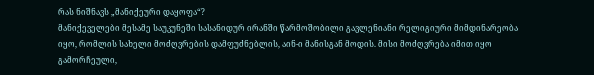რას ნიშნავს „მანიქეური დაყოფა“?
მანიქეველები მესამე საუკუნეში სასანიდურ ირანში წარმოშობილი გავლენიანი რელიგიური მიმდინარეობა იყო, რომლის სახელი მოძღვრების დამფუძნებლის, აინ-ი მანისგან მოდის. მისი მოძღვრება იმით იყო გამორჩეული,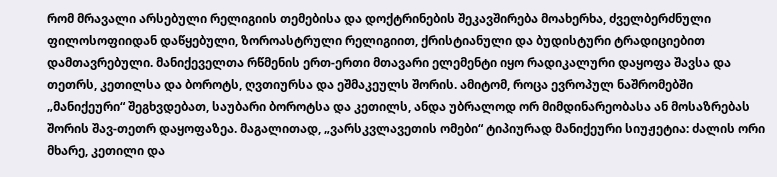რომ მრავალი არსებული რელიგიის თემებისა და დოქტრინების შეკავშირება მოახერხა, ძველბერძნული ფილოსოფიიდან დაწყებული, ზოროასტრული რელიგიით, ქრისტიანული და ბუდისტური ტრადიციებით დამთავრებული. მანიქეველთა რწმენის ერთ-ერთი მთავარი ელემენტი იყო რადიკალური დაყოფა შავსა და თეთრს, კეთილსა და ბოროტს, ღვთიურსა და ეშმაკეულს შორის. ამიტომ, როცა ევროპულ ნაშრომებში „მანიქეური“ შეგხვდებათ, საუბარი ბოროტსა და კეთილს, ანდა უბრალოდ ორ მიმდინარეობასა ან მოსაზრებას შორის შავ-თეთრ დაყოფაზეა. მაგალითად, „ვარსკვლავეთის ომები“ ტიპიურად მანიქეური სიუჟეტია: ძალის ორი მხარე, კეთილი და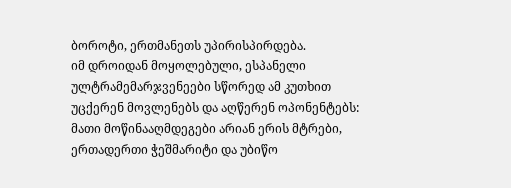ბოროტი, ერთმანეთს უპირისპირდება.
იმ დროიდან მოყოლებული, ესპანელი ულტრამემარჯვენეები სწორედ ამ კუთხით უცქერენ მოვლენებს და აღწერენ ოპონენტებს: მათი მოწინააღმდეგები არიან ერის მტრები, ერთადერთი ჭეშმარიტი და უბიწო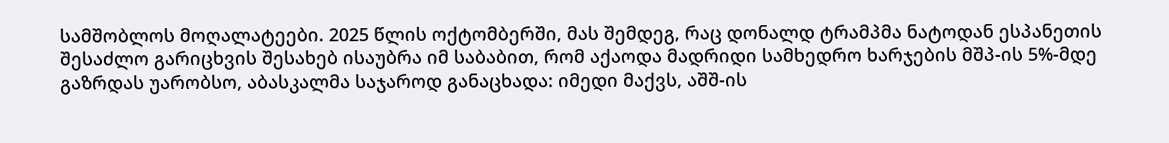სამშობლოს მოღალატეები. 2025 წლის ოქტომბერში, მას შემდეგ, რაც დონალდ ტრამპმა ნატოდან ესპანეთის შესაძლო გარიცხვის შესახებ ისაუბრა იმ საბაბით, რომ აქაოდა მადრიდი სამხედრო ხარჯების მშპ-ის 5%-მდე გაზრდას უარობსო, აბასკალმა საჯაროდ განაცხადა: იმედი მაქვს, აშშ-ის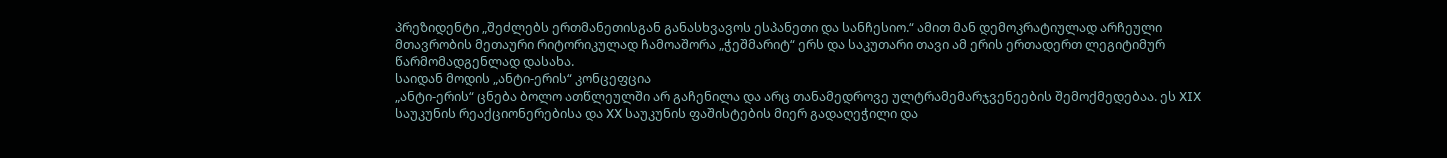პრეზიდენტი „შეძლებს ერთმანეთისგან განასხვავოს ესპანეთი და სანჩესიო.“ ამით მან დემოკრატიულად არჩეული მთავრობის მეთაური რიტორიკულად ჩამოაშორა „ჭეშმარიტ“ ერს და საკუთარი თავი ამ ერის ერთადერთ ლეგიტიმურ წარმომადგენლად დასახა.
საიდან მოდის „ანტი-ერის“ კონცეფცია
„ანტი-ერის“ ცნება ბოლო ათწლეულში არ გაჩენილა და არც თანამედროვე ულტრამემარჯვენეების შემოქმედებაა. ეს XIX საუკუნის რეაქციონერებისა და XX საუკუნის ფაშისტების მიერ გადაღეჭილი და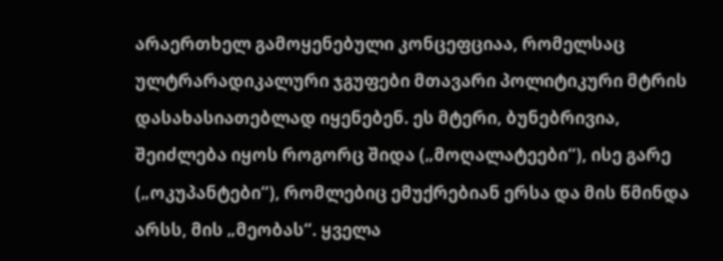არაერთხელ გამოყენებული კონცეფციაა, რომელსაც ულტრარადიკალური ჯგუფები მთავარი პოლიტიკური მტრის დასახასიათებლად იყენებენ. ეს მტერი, ბუნებრივია, შეიძლება იყოს როგორც შიდა („მოღალატეები“), ისე გარე („ოკუპანტები“), რომლებიც ემუქრებიან ერსა და მის წმინდა არსს, მის „მეობას“. ყველა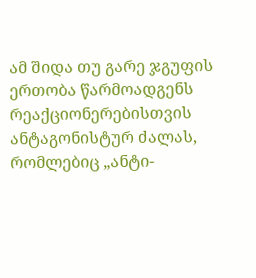ამ შიდა თუ გარე ჯგუფის ერთობა წარმოადგენს რეაქციონერებისთვის ანტაგონისტურ ძალას, რომლებიც „ანტი-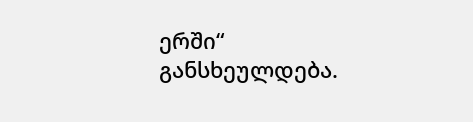ერში“ განსხეულდება.